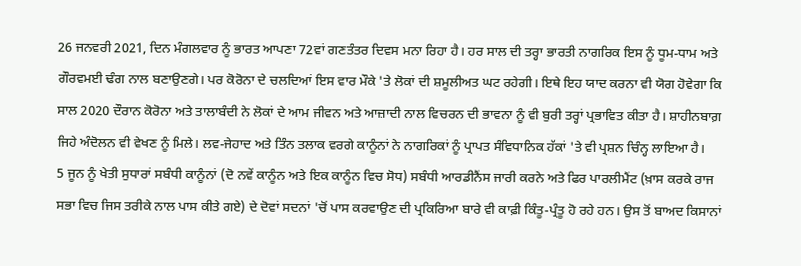26 ਜਨਵਰੀ 2021, ਦਿਨ ਮੰਗਲਵਾਰ ਨੂੰ ਭਾਰਤ ਆਪਣਾ 72ਵਾਂ ਗਣਤੰਤਰ ਦਿਵਸ ਮਨਾ ਰਿਹਾ ਹੈ। ਹਰ ਸਾਲ ਦੀ ਤਰ੍ਹਾ ਭਾਰਤੀ ਨਾਗਰਿਕ ਇਸ ਨੂੰ ਧੂਮ-ਧਾਮ ਅਤੇ ਗੌਰਵਮਈ ਢੰਗ ਨਾਲ ਬਣਾਉਣਗੇ। ਪਰ ਕੋਰੋਨਾ ਦੇ ਚਲਦਿਆਂ ਇਸ ਵਾਰ ਮੌਕੇ 'ਤੇ ਲੋਕਾਂ ਦੀ ਸ਼ਮੂਲੀਅਤ ਘਟ ਰਹੇਗੀ। ਇਥੇ ਇਹ ਯਾਦ ਕਰਨਾ ਵੀ ਯੋਗ ਹੋਵੇਗਾ ਕਿ ਸਾਲ 2020 ਦੌਰਾਨ ਕੋਰੋਨਾ ਅਤੇ ਤਾਲਾਬੰਦੀ ਨੇ ਲੋਕਾਂ ਦੇ ਆਮ ਜੀਵਨ ਅਤੇ ਆਜ਼ਾਦੀ ਨਾਲ ਵਿਚਰਨ ਦੀ ਭਾਵਨਾ ਨੂੰ ਵੀ ਬੁਰੀ ਤਰ੍ਹਾਂ ਪ੍ਰਭਾਵਿਤ ਕੀਤਾ ਹੈ। ਸ਼ਾਹੀਨਬਾਗ਼ ਜਿਹੇ ਅੰਦੋਲਨ ਵੀ ਵੇਖਣ ਨੂੰ ਮਿਲੇ। ਲਵ-ਜੇਹਾਦ ਅਤੇ ਤਿੰਨ ਤਲਾਕ ਵਰਗੇ ਕਾਨੂੰਨਾਂ ਨੇ ਨਾਗਰਿਕਾਂ ਨੂੰ ਪ੍ਰਾਪਤ ਸੰਵਿਧਾਨਿਕ ਹੱਕਾਂ 'ਤੇ ਵੀ ਪ੍ਰਸ਼ਨ ਚਿੰਨ੍ਹ ਲਾਇਆ ਹੈ।
5 ਜੂਨ ਨੂੰ ਖੇਤੀ ਸੁਧਾਰਾਂ ਸਬੰਧੀ ਕਾਨੂੰਨਾਂ (ਦੋ ਨਵੇਂ ਕਾਨੂੰਨ ਅਤੇ ਇਕ ਕਾਨੂੰਨ ਵਿਚ ਸੋਧ) ਸਬੰਧੀ ਆਰਡੀਨੈਂਸ ਜਾਰੀ ਕਰਨੇ ਅਤੇ ਫਿਰ ਪਾਰਲੀਮੈਂਟ (ਖ਼ਾਸ ਕਰਕੇ ਰਾਜ ਸਭਾ ਵਿਚ ਜਿਸ ਤਰੀਕੇ ਨਾਲ ਪਾਸ ਕੀਤੇ ਗਏ) ਦੇ ਦੋਵਾਂ ਸਦਨਾਂ 'ਚੋਂ ਪਾਸ ਕਰਵਾਉਣ ਦੀ ਪ੍ਰਕਿਰਿਆ ਬਾਰੇ ਵੀ ਕਾਫ਼ੀ ਕਿੰਤੂ-ਪ੍ਰੰਤੂ ਹੋ ਰਹੇ ਹਨ। ਉਸ ਤੋਂ ਬਾਅਦ ਕਿਸਾਨਾਂ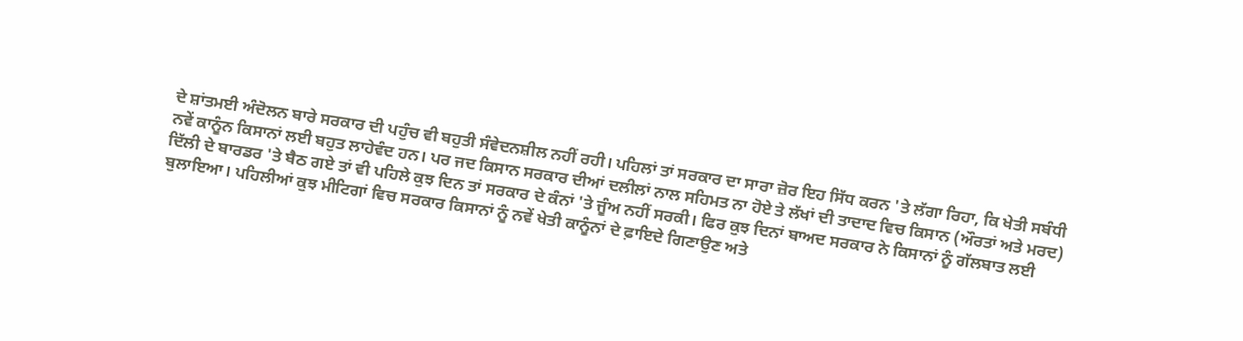ਦੇ ਸ਼ਾਂਤਮਈ ਅੰਦੋਲਨ ਬਾਰੇ ਸਰਕਾਰ ਦੀ ਪਹੁੰਚ ਵੀ ਬਹੁਤੀ ਸੰਵੇਦਨਸ਼ੀਲ ਨਹੀਂ ਰਹੀ। ਪਹਿਲਾਂ ਤਾਂ ਸਰਕਾਰ ਦਾ ਸਾਰਾ ਜ਼ੋਰ ਇਹ ਸਿੱਧ ਕਰਨ 'ਤੇ ਲੱਗਾ ਰਿਹਾ, ਕਿ ਖੇਤੀ ਸਬੰਧੀ ਨਵੇਂ ਕਾਨੂੰਨ ਕਿਸਾਨਾਂ ਲਈ ਬਹੁਤ ਲਾਹੇਵੰਦ ਹਨ। ਪਰ ਜਦ ਕਿਸਾਨ ਸਰਕਾਰ ਦੀਆਂ ਦਲੀਲਾਂ ਨਾਲ ਸਹਿਮਤ ਨਾ ਹੋਏ ਤੇ ਲੱਖਾਂ ਦੀ ਤਾਦਾਦ ਵਿਚ ਕਿਸਾਨ (ਔਰਤਾਂ ਅਤੇ ਮਰਦ) ਦਿੱਲੀ ਦੇ ਬਾਰਡਰ 'ਤੇ ਬੈਠ ਗਏ ਤਾਂ ਵੀ ਪਹਿਲੇ ਕੁਝ ਦਿਨ ਤਾਂ ਸਰਕਾਰ ਦੇ ਕੰਨਾਂ 'ਤੇ ਜੂੰਅ ਨਹੀਂ ਸਰਕੀ। ਫਿਰ ਕੁਝ ਦਿਨਾਂ ਬਾਅਦ ਸਰਕਾਰ ਨੇ ਕਿਸਾਨਾਂ ਨੂੰ ਗੱਲਬਾਤ ਲਈ ਬੁਲਾਇਆ। ਪਹਿਲੀਆਂ ਕੁਝ ਮੀਟਿਗਾਂ ਵਿਚ ਸਰਕਾਰ ਕਿਸਾਨਾਂ ਨੂੰ ਨਵੇਂ ਖੇਤੀ ਕਾਨੂੰਨਾਂ ਦੇ ਫ਼ਾਇਦੇ ਗਿਣਾਉਣ ਅਤੇ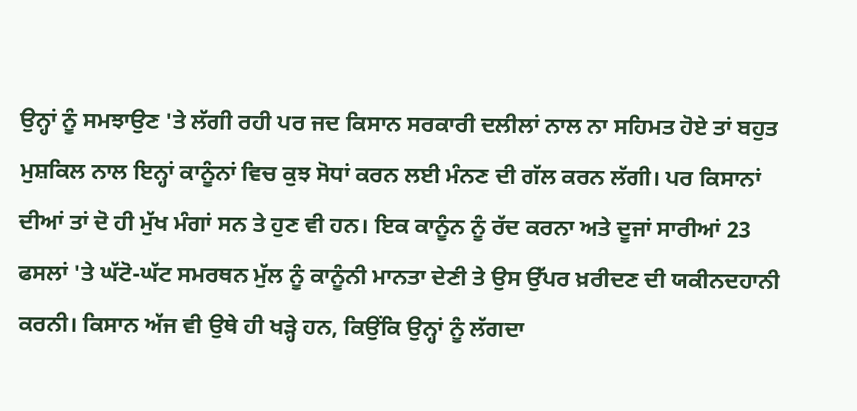ਉਨ੍ਹਾਂ ਨੂੰ ਸਮਝਾਉਣ 'ਤੇ ਲੱਗੀ ਰਹੀ ਪਰ ਜਦ ਕਿਸਾਨ ਸਰਕਾਰੀ ਦਲੀਲਾਂ ਨਾਲ ਨਾ ਸਹਿਮਤ ਹੋਏ ਤਾਂ ਬਹੁਤ ਮੁਸ਼ਕਿਲ ਨਾਲ ਇਨ੍ਹਾਂ ਕਾਨੂੰਨਾਂ ਵਿਚ ਕੁਝ ਸੋਧਾਂ ਕਰਨ ਲਈ ਮੰਨਣ ਦੀ ਗੱਲ ਕਰਨ ਲੱਗੀ। ਪਰ ਕਿਸਾਨਾਂ ਦੀਆਂ ਤਾਂ ਦੋ ਹੀ ਮੁੱਖ ਮੰਗਾਂ ਸਨ ਤੇ ਹੁਣ ਵੀ ਹਨ। ਇਕ ਕਾਨੂੰਨ ਨੂੰ ਰੱਦ ਕਰਨਾ ਅਤੇ ਦੂਜਾਂ ਸਾਰੀਆਂ 23 ਫਸਲਾਂ 'ਤੇ ਘੱਟੋ-ਘੱਟ ਸਮਰਥਨ ਮੁੱਲ ਨੂੰ ਕਾਨੂੰਨੀ ਮਾਨਤਾ ਦੇਣੀ ਤੇ ਉਸ ਉੱਪਰ ਖ਼ਰੀਦਣ ਦੀ ਯਕੀਨਦਹਾਨੀ ਕਰਨੀ। ਕਿਸਾਨ ਅੱਜ ਵੀ ਉਥੇ ਹੀ ਖੜ੍ਹੇ ਹਨ, ਕਿਉਂਕਿ ਉਨ੍ਹਾਂ ਨੂੰ ਲੱਗਦਾ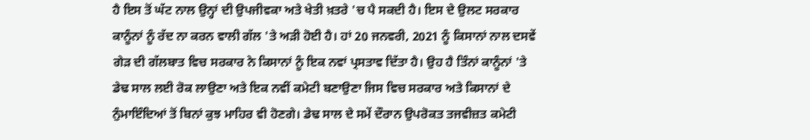ਹੈ ਇਸ ਤੋਂ ਘੱਟ ਨਾਲ ਉਨ੍ਹਾਂ ਦੀ ਉਪਜੀਵਕਾ ਅਤੇ ਖੇਤੀ ਖ਼ਤਰੇ 'ਚ ਪੈ ਸਕਦੀ ਹੈ। ਇਸ ਦੇ ਉਲਟ ਸਰਕਾਰ ਕਾਨੂੰਨਾਂ ਨੂੰ ਰੱਦ ਨਾ ਕਰਨ ਵਾਲੀ ਗੱਲ 'ਤੇ ਅੜੀ ਹੋਈ ਹੈ। ਹਾਂ 20 ਜਨਵਰੀ, 2021 ਨੂੰ ਕਿਸਾਨਾਂ ਨਾਲ ਦਸਵੇਂ ਗੇੜ ਦੀ ਗੱਲਬਾਤ ਵਿਚ ਸਰਕਾਰ ਨੇ ਕਿਸਾਨਾਂ ਨੂੰ ਇਕ ਨਵਾਂ ਪ੍ਰਸਤਾਵ ਦਿੱਤਾ ਹੈ। ਉਹ ਹੈ ਤਿੰਨਾਂ ਕਾਨੂੰਨਾਂ 'ਤੇ ਡੇਢ ਸਾਲ ਲਈ ਰੋਕ ਲਾਉਣਾ ਅਤੇ ਇਕ ਨਵੀਂ ਕਮੇਟੀ ਬਣਾਉਣਾ ਜਿਸ ਵਿਚ ਸਰਕਾਰ ਅਤੇ ਕਿਸਾਨਾਂ ਦੇ ਨੁੰਮਾਇੰਦਿਆਂ ਤੋਂ ਬਿਨਾਂ ਕੁਝ ਮਾਹਿਰ ਵੀ ਹੋਣਗੇ। ਡੇਢ ਸਾਲ ਦੇ ਸਮੇਂ ਦੌਰਾਨ ਉਪਰੋਕਤ ਤਜਵੀਜ਼ਤ ਕਮੇਟੀ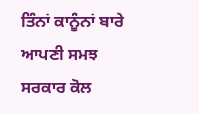ਤਿੰਨਾਂ ਕਾਨੂੰਨਾਂ ਬਾਰੇ ਆਪਣੀ ਸਮਝ ਸਰਕਾਰ ਕੋਲ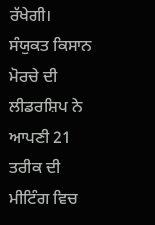ਰੱਖੇਗੀ। ਸੰਯੁਕਤ ਕਿਸਾਨ ਮੋਰਚੇ ਦੀ ਲੀਡਰਸ਼ਿਪ ਨੇ ਆਪਣੀ 21 ਤਰੀਕ ਦੀ ਮੀਟਿੰਗ ਵਿਚ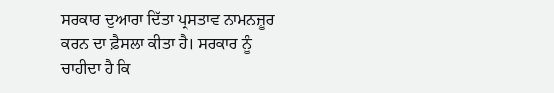ਸਰਕਾਰ ਦੁਆਰਾ ਦਿੱਤਾ ਪ੍ਰਸਤਾਵ ਨਾਮਨਜ਼ੂਰ ਕਰਨ ਦਾ ਫ਼ੈਸਲਾ ਕੀਤਾ ਹੈ। ਸਰਕਾਰ ਨੂੰ ਚਾਹੀਦਾ ਹੈ ਕਿ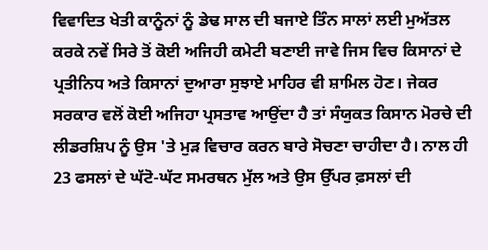ਵਿਵਾਦਿਤ ਖੇਤੀ ਕਾਨੂੰਨਾਂ ਨੂੰ ਡੇਢ ਸਾਲ ਦੀ ਬਜਾਏ ਤਿੰਨ ਸਾਲਾਂ ਲਈ ਮੁਅੱਤਲ ਕਰਕੇ ਨਵੇਂ ਸਿਰੇ ਤੋਂ ਕੋਈ ਅਜਿਹੀ ਕਮੇਟੀ ਬਣਾਈ ਜਾਵੇ ਜਿਸ ਵਿਚ ਕਿਸਾਨਾਂ ਦੇ ਪ੍ਰਤੀਨਿਧ ਅਤੇ ਕਿਸਾਨਾਂ ਦੁਆਰਾ ਸੁਝਾਏ ਮਾਹਿਰ ਵੀ ਸ਼ਾਮਿਲ ਹੋਣ। ਜੇਕਰ ਸਰਕਾਰ ਵਲੋਂ ਕੋਈ ਅਜਿਹਾ ਪ੍ਰਸਤਾਵ ਆਉਂਦਾ ਹੈ ਤਾਂ ਸੰਯੁਕਤ ਕਿਸਾਨ ਮੋਰਚੇ ਦੀ ਲੀਡਰਸ਼ਿਪ ਨੂੰ ਉਸ 'ਤੇ ਮੁੜ ਵਿਚਾਰ ਕਰਨ ਬਾਰੇ ਸੋਚਣਾ ਚਾਹੀਦਾ ਹੈ। ਨਾਲ ਹੀ 23 ਫਸਲਾਂ ਦੇ ਘੱਟੋ-ਘੱਟ ਸਮਰਥਨ ਮੁੱਲ ਅਤੇ ਉਸ ਉੱਪਰ ਫ਼ਸਲਾਂ ਦੀ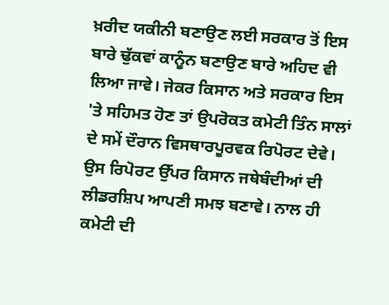ਖ਼ਰੀਦ ਯਕੀਨੀ ਬਣਾਉਣ ਲਈ ਸਰਕਾਰ ਤੋਂ ਇਸ ਬਾਰੇ ਢੁੱਕਵਾਂ ਕਾਨੂੰਨ ਬਣਾਉਣ ਬਾਰੇ ਅਹਿਦ ਵੀ ਲਿਆ ਜਾਵੇ। ਜੇਕਰ ਕਿਸਾਨ ਅਤੇ ਸਰਕਾਰ ਇਸ 'ਤੇ ਸਹਿਮਤ ਹੋਣ ਤਾਂ ਉਪਰੋਕਤ ਕਮੇਟੀ ਤਿੰਨ ਸਾਲਾਂ ਦੇ ਸਮੇਂ ਦੌਰਾਨ ਵਿਸਥਾਰਪੂਰਵਕ ਰਿਪੋਰਟ ਦੇਵੇ। ਉਸ ਰਿਪੋਰਟ ਉੱਪਰ ਕਿਸਾਨ ਜਥੇਬੰਦੀਆਂ ਦੀ ਲੀਡਰਸ਼ਿਪ ਆਪਣੀ ਸਮਝ ਬਣਾਵੇ। ਨਾਲ ਹੀ ਕਮੇਟੀ ਦੀ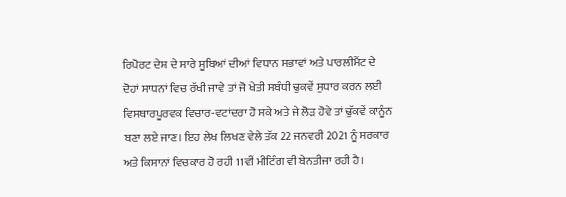ਰਿਪੋਰਟ ਦੇਸ਼ ਦੇ ਸਾਰੇ ਸੂਬਿਆਂ ਦੀਆਂ ਵਿਧਾਨ ਸਭਾਵਾਂ ਅਤੇ ਪਾਰਲੀਮੈਂਟ ਦੇ ਦੋਹਾਂ ਸਾਧਨਾਂ ਵਿਚ ਰੱਖੀ ਜਾਵੇ ਤਾਂ ਜੋ ਖੇਤੀ ਸਬੰਧੀ ਢੁਕਵੇਂ ਸੁਧਾਰ ਕਰਨ ਲਈ ਵਿਸਥਾਰਪੂਰਵਕ ਵਿਚਾਰ-ਵਟਾਂਦਰਾ ਹੋ ਸਕੇ ਅਤੇ ਜੇ ਲੋੜ ਹੋਵੇ ਤਾਂ ਢੁੱਕਵੇਂ ਕਾਨੂੰਨ ਬਣਾ ਲਏ ਜਾਣ। ਇਹ ਲੇਖ ਲਿਖਣ ਵੇਲੇ ਤੱਕ 22 ਜਨਵਰੀ 2021 ਨੂੰ ਸਰਕਾਰ ਅਤੇ ਕਿਸਾਨਾਂ ਵਿਚਕਾਰ ਹੋ ਰਹੀ 11ਵੀਂ ਮੀਟਿੰਗ ਵੀ ਬੇਨਤੀਜਾ ਰਹੀ ਹੈ।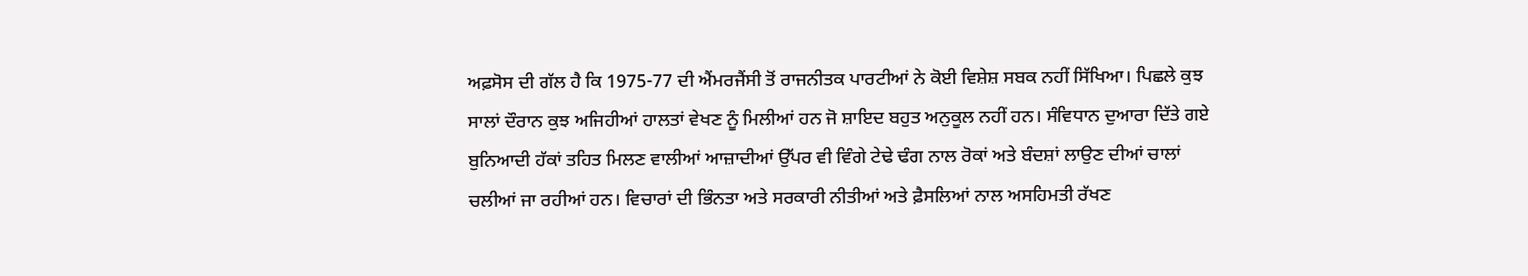ਅਫ਼ਸੋਸ ਦੀ ਗੱਲ ਹੈ ਕਿ 1975-77 ਦੀ ਐਂਮਰਜੈਂਸੀ ਤੋਂ ਰਾਜਨੀਤਕ ਪਾਰਟੀਆਂ ਨੇ ਕੋਈ ਵਿਸ਼ੇਸ਼ ਸਬਕ ਨਹੀਂ ਸਿੱਖਿਆ। ਪਿਛਲੇ ਕੁਝ ਸਾਲਾਂ ਦੌਰਾਨ ਕੁਝ ਅਜਿਹੀਆਂ ਹਾਲਤਾਂ ਵੇਖਣ ਨੂੰ ਮਿਲੀਆਂ ਹਨ ਜੋ ਸ਼ਾਇਦ ਬਹੁਤ ਅਨੁਕੂਲ ਨਹੀਂ ਹਨ। ਸੰਵਿਧਾਨ ਦੁਆਰਾ ਦਿੱਤੇ ਗਏ ਬੁਨਿਆਦੀ ਹੱਕਾਂ ਤਹਿਤ ਮਿਲਣ ਵਾਲੀਆਂ ਆਜ਼ਾਦੀਆਂ ਉੱਪਰ ਵੀ ਵਿੰਗੇ ਟੇਢੇ ਢੰਗ ਨਾਲ ਰੋਕਾਂ ਅਤੇ ਬੰਦਸ਼ਾਂ ਲਾਉਣ ਦੀਆਂ ਚਾਲਾਂ ਚਲੀਆਂ ਜਾ ਰਹੀਆਂ ਹਨ। ਵਿਚਾਰਾਂ ਦੀ ਭਿੰਨਤਾ ਅਤੇ ਸਰਕਾਰੀ ਨੀਤੀਆਂ ਅਤੇ ਫ਼ੈਸਲਿਆਂ ਨਾਲ ਅਸਹਿਮਤੀ ਰੱਖਣ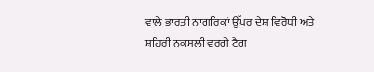ਵਾਲੇ ਭਾਰਤੀ ਨਾਗਰਿਕਾਂ ਉੱਪਰ ਦੇਸ਼ ਵਿਰੋਧੀ ਅਤੇ ਸ਼ਹਿਰੀ ਨਕਸਲੀ ਵਰਗੇ ਟੈਗ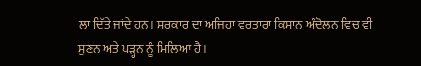ਲਾ ਦਿੱਤੇ ਜਾਂਦੇ ਹਨ। ਸਰਕਾਰ ਦਾ ਅਜਿਹਾ ਵਰਤਾਰਾ ਕਿਸਾਨ ਅੰਦੋਲਨ ਵਿਚ ਵੀ ਸੁਣਨ ਅਤੇ ਪੜ੍ਹਨ ਨੂੰ ਮਿਲਿਆ ਹੈ।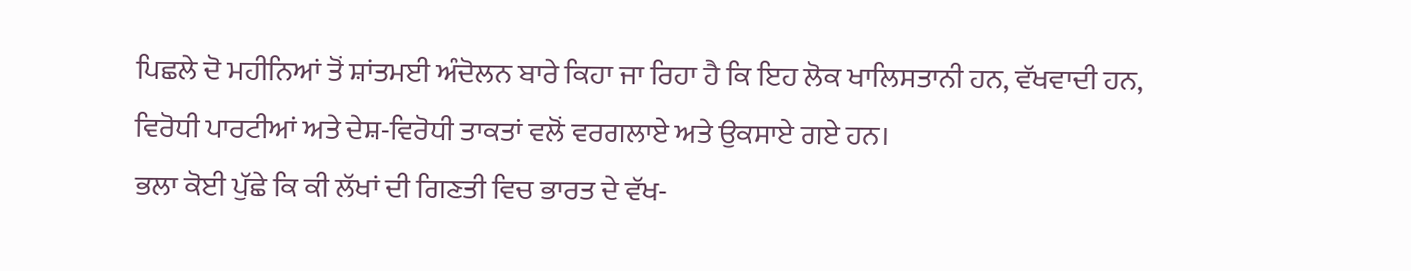ਪਿਛਲੇ ਦੋ ਮਹੀਨਿਆਂ ਤੋਂ ਸ਼ਾਂਤਮਈ ਅੰਦੋਲਨ ਬਾਰੇ ਕਿਹਾ ਜਾ ਰਿਹਾ ਹੈ ਕਿ ਇਹ ਲੋਕ ਖਾਲਿਸਤਾਨੀ ਹਨ, ਵੱਖਵਾਦੀ ਹਨ, ਵਿਰੋਧੀ ਪਾਰਟੀਆਂ ਅਤੇ ਦੇਸ਼-ਵਿਰੋਧੀ ਤਾਕਤਾਂ ਵਲੋਂ ਵਰਗਲਾਏ ਅਤੇ ਉਕਸਾਏ ਗਏ ਹਨ।
ਭਲਾ ਕੋਈ ਪੁੱਛੇ ਕਿ ਕੀ ਲੱਖਾਂ ਦੀ ਗਿਣਤੀ ਵਿਚ ਭਾਰਤ ਦੇ ਵੱਖ-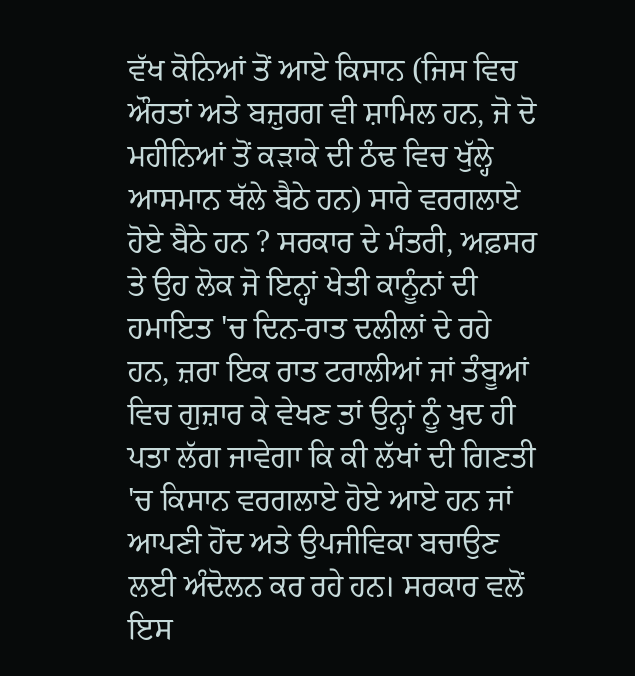ਵੱਖ ਕੋਨਿਆਂ ਤੋਂ ਆਏ ਕਿਸਾਨ (ਜਿਸ ਵਿਚ ਔਰਤਾਂ ਅਤੇ ਬਜ਼ੁਰਗ ਵੀ ਸ਼ਾਮਿਲ ਹਨ, ਜੋ ਦੋ ਮਹੀਨਿਆਂ ਤੋਂ ਕੜਾਕੇ ਦੀ ਠੰਢ ਵਿਚ ਖੁੱਲ੍ਹੇ ਆਸਮਾਨ ਥੱਲੇ ਬੈਠੇ ਹਨ) ਸਾਰੇ ਵਰਗਲਾਏ ਹੋਏ ਬੈਠੇ ਹਨ ? ਸਰਕਾਰ ਦੇ ਮੰਤਰੀ, ਅਫ਼ਸਰ ਤੇ ਉਹ ਲੋਕ ਜੋ ਇਨ੍ਹਾਂ ਖੇਤੀ ਕਾਨੂੰਨਾਂ ਦੀ ਹਮਾਇਤ 'ਚ ਦਿਨ-ਰਾਤ ਦਲੀਲਾਂ ਦੇ ਰਹੇ ਹਨ, ਜ਼ਰਾ ਇਕ ਰਾਤ ਟਰਾਲੀਆਂ ਜਾਂ ਤੰਬੂਆਂ ਵਿਚ ਗੁਜ਼ਾਰ ਕੇ ਵੇਖਣ ਤਾਂ ਉਨ੍ਹਾਂ ਨੂੰ ਖੁਦ ਹੀ ਪਤਾ ਲੱਗ ਜਾਵੇਗਾ ਕਿ ਕੀ ਲੱਖਾਂ ਦੀ ਗਿਣਤੀ 'ਚ ਕਿਸਾਨ ਵਰਗਲਾਏ ਹੋਏ ਆਏ ਹਨ ਜਾਂ ਆਪਣੀ ਹੋਂਦ ਅਤੇ ਉਪਜੀਵਿਕਾ ਬਚਾਉਣ ਲਈ ਅੰਦੋਲਨ ਕਰ ਰਹੇ ਹਨ। ਸਰਕਾਰ ਵਲੋਂ ਇਸ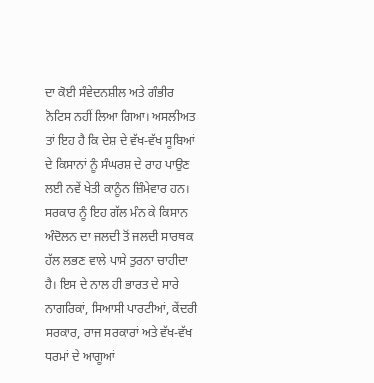ਦਾ ਕੋਈ ਸੰਵੇਦਨਸ਼ੀਲ ਅਤੇ ਗੰਭੀਰ ਨੋਟਿਸ ਨਹੀਂ ਲਿਆ ਗਿਆ। ਅਸਲੀਅਤ ਤਾਂ ਇਹ ਹੈ ਕਿ ਦੇਸ਼ ਦੇ ਵੱਖ-ਵੱਖ ਸੂਬਿਆਂ ਦੇ ਕਿਸਾਨਾਂ ਨੂੰ ਸੰਘਰਸ਼ ਦੇ ਰਾਹ ਪਾਉਣ ਲਈ ਨਵੇਂ ਖੇਤੀ ਕਾਨੂੰਨ ਜ਼ਿੰਮੇਵਾਰ ਹਨ। ਸਰਕਾਰ ਨੂੰ ਇਹ ਗੱਲ ਮੰਨ ਕੇ ਕਿਸਾਨ ਅੰਦੋਲਨ ਦਾ ਜਲਦੀ ਤੋਂ ਜਲਦੀ ਸਾਰਥਕ ਹੱਲ ਲਭਣ ਵਾਲੇ ਪਾਸੇ ਤੁਰਨਾ ਚਾਹੀਦਾ ਹੈ। ਇਸ ਦੇ ਨਾਲ ਹੀ ਭਾਰਤ ਦੇ ਸਾਰੇ ਨਾਗਰਿਕਾਂ, ਸਿਆਸੀ ਪਾਰਟੀਆਂ, ਕੇਂਦਰੀ ਸਰਕਾਰ, ਰਾਜ ਸਰਕਾਰਾਂ ਅਤੇ ਵੱਖ-ਵੱਖ ਧਰਮਾਂ ਦੇ ਆਗੂਆਂ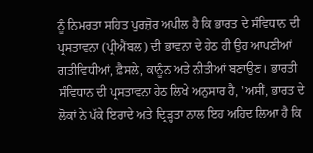ਨੂੰ ਨਿਮਰਤਾ ਸਹਿਤ ਪੁਰਜ਼ੋਰ ਅਪੀਲ ਹੈ ਕਿ ਭਾਰਤ ਦੇ ਸੰਵਿਧਾਨ ਦੀ ਪ੍ਰਸਤਾਵਨਾ (ਪ੍ਰੀਐਂਬਲ) ਦੀ ਭਾਵਨਾ ਦੇ ਹੇਠ ਹੀ ਉਹ ਆਪਣੀਆਂ ਗਤੀਵਿਧੀਆਂ, ਫ਼ੈਸਲੇ, ਕਾਨੂੰਨ ਅਤੇ ਨੀਤੀਆਂ ਬਣਾਉਣ। ਭਾਰਤੀ ਸੰਵਿਧਾਨ ਦੀ ਪ੍ਰਸਤਾਵਨਾ ਹੇਠ ਲਿਖੇ ਅਨੁਸਾਰ ਹੈ, 'ਅਸੀਂ, ਭਾਰਤ ਦੇ ਲੋਕਾਂ ਨੇ ਪੱਕੇ ਇਰਾਦੇ ਅਤੇ ਦ੍ਰਿੜ੍ਹਤਾ ਨਾਲ ਇਹ ਅਹਿਦ ਲਿਆ ਹੈ ਕਿ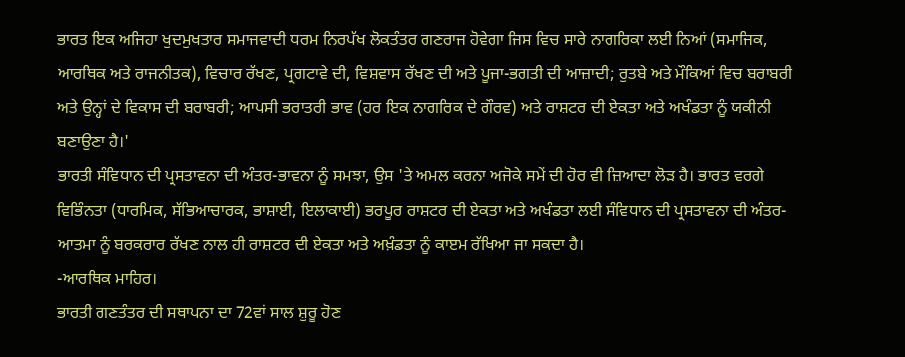ਭਾਰਤ ਇਕ ਅਜਿਹਾ ਖੁਦਮੁਖਤਾਰ ਸਮਾਜਵਾਦੀ ਧਰਮ ਨਿਰਪੱਖ ਲੋਕਤੰਤਰ ਗਣਰਾਜ ਹੋਵੇਗਾ ਜਿਸ ਵਿਚ ਸਾਰੇ ਨਾਗਰਿਕਾ ਲਈ ਨਿਆਂ (ਸਮਾਜਿਕ, ਆਰਥਿਕ ਅਤੇ ਰਾਜਨੀਤਕ), ਵਿਚਾਰ ਰੱਖਣ, ਪ੍ਰਗਟਾਵੇ ਦੀ, ਵਿਸ਼ਵਾਸ ਰੱਖਣ ਦੀ ਅਤੇ ਪੂਜਾ-ਭਗਤੀ ਦੀ ਆਜ਼ਾਦੀ; ਰੁਤਬੇ ਅਤੇ ਮੌਕਿਆਂ ਵਿਚ ਬਰਾਬਰੀ ਅਤੇ ਉਨ੍ਹਾਂ ਦੇ ਵਿਕਾਸ ਦੀ ਬਰਾਬਰੀ; ਆਪਸੀ ਭਰਾਤਰੀ ਭਾਵ (ਹਰ ਇਕ ਨਾਗਰਿਕ ਦੇ ਗੌਰਵ) ਅਤੇ ਰਾਸ਼ਟਰ ਦੀ ਏਕਤਾ ਅਤੇ ਅਖੰਡਤਾ ਨੂੰ ਯਕੀਨੀ ਬਣਾਉਣਾ ਹੈ।'
ਭਾਰਤੀ ਸੰਵਿਧਾਨ ਦੀ ਪ੍ਰਸਤਾਵਨਾ ਦੀ ਅੰਤਰ-ਭਾਵਨਾ ਨੂੰ ਸਮਝਾ, ਉਸ 'ਤੇ ਅਮਲ ਕਰਨਾ ਅਜੋਕੇ ਸਮੇਂ ਦੀ ਹੋਰ ਵੀ ਜ਼ਿਆਦਾ ਲੋੜ ਹੈ। ਭਾਰਤ ਵਰਗੇ ਵਿਭਿੰਨਤਾ (ਧਾਰਮਿਕ, ਸੱਭਿਆਚਾਰਕ, ਭਾਸ਼ਾਈ, ਇਲਾਕਾਈ) ਭਰਪੂਰ ਰਾਸ਼ਟਰ ਦੀ ਏਕਤਾ ਅਤੇ ਅਖੰਡਤਾ ਲਈ ਸੰਵਿਧਾਨ ਦੀ ਪ੍ਰਸਤਾਵਨਾ ਦੀ ਅੰਤਰ-ਆਤਮਾ ਨੂੰ ਬਰਕਰਾਰ ਰੱਖਣ ਨਾਲ ਹੀ ਰਾਸ਼ਟਰ ਦੀ ਏਕਤਾ ਅਤੇ ਅਖ਼ੰਡਤਾ ਨੂੰ ਕਾੲਮ ਰੱਖਿਆ ਜਾ ਸਕਦਾ ਹੈ।
-ਆਰਥਿਕ ਮਾਹਿਰ।
ਭਾਰਤੀ ਗਣਤੰਤਰ ਦੀ ਸਥਾਪਨਾ ਦਾ 72ਵਾਂ ਸਾਲ ਸ਼ੁਰੂ ਹੋਣ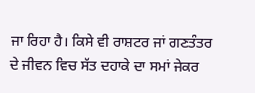ਜਾ ਰਿਹਾ ਹੈ। ਕਿਸੇ ਵੀ ਰਾਸ਼ਟਰ ਜਾਂ ਗਣਤੰਤਰ ਦੇ ਜੀਵਨ ਵਿਚ ਸੱਤ ਦਹਾਕੇ ਦਾ ਸਮਾਂ ਜੇਕਰ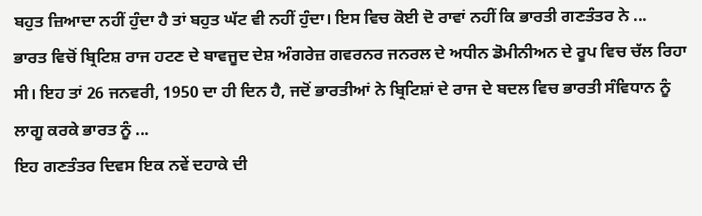ਬਹੁਤ ਜ਼ਿਆਦਾ ਨਹੀਂ ਹੁੰਦਾ ਹੈ ਤਾਂ ਬਹੁਤ ਘੱਟ ਵੀ ਨਹੀਂ ਹੁੰਦਾ। ਇਸ ਵਿਚ ਕੋਈ ਦੋ ਰਾਵਾਂ ਨਹੀਂ ਕਿ ਭਾਰਤੀ ਗਣਤੰਤਰ ਨੇ ...
ਭਾਰਤ ਵਿਚੋਂ ਬ੍ਰਿਟਿਸ਼ ਰਾਜ ਹਟਣ ਦੇ ਬਾਵਜੂਦ ਦੇਸ਼ ਅੰਗਰੇਜ਼ ਗਵਰਨਰ ਜਨਰਲ ਦੇ ਅਧੀਨ ਡੋਮੀਨੀਅਨ ਦੇ ਰੂਪ ਵਿਚ ਚੱਲ ਰਿਹਾ ਸੀ। ਇਹ ਤਾਂ 26 ਜਨਵਰੀ, 1950 ਦਾ ਹੀ ਦਿਨ ਹੈ, ਜਦੋਂ ਭਾਰਤੀਆਂ ਨੇ ਬ੍ਰਿਟਿਸ਼ਾਂ ਦੇ ਰਾਜ ਦੇ ਬਦਲ ਵਿਚ ਭਾਰਤੀ ਸੰਵਿਧਾਨ ਨੂੰ ਲਾਗੂ ਕਰਕੇ ਭਾਰਤ ਨੂੰ ...
ਇਹ ਗਣਤੰਤਰ ਦਿਵਸ ਇਕ ਨਵੇਂ ਦਹਾਕੇ ਦੀ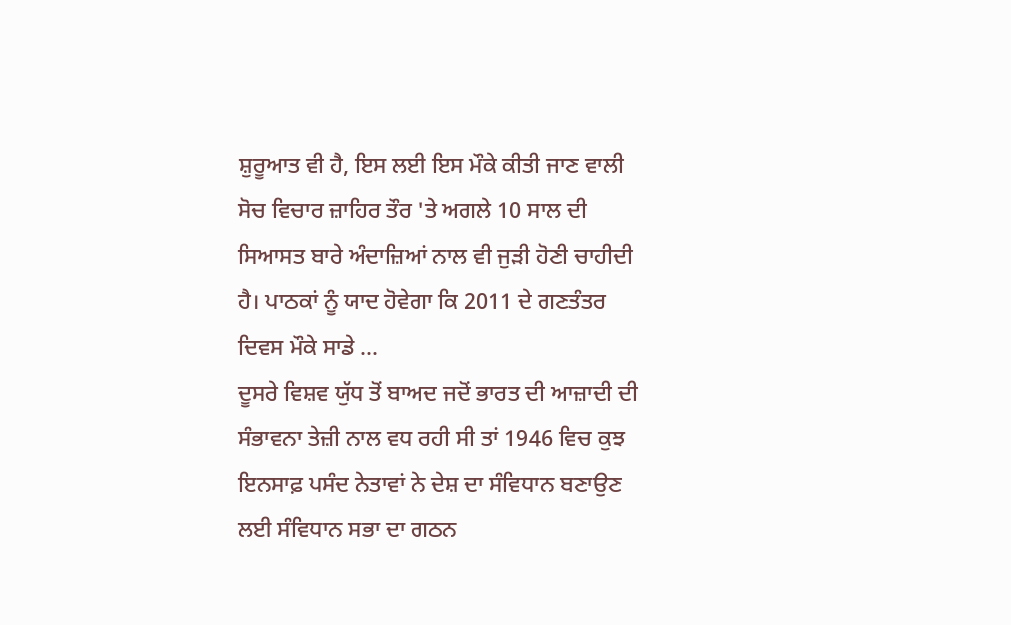ਸ਼ੁਰੂਆਤ ਵੀ ਹੈ, ਇਸ ਲਈ ਇਸ ਮੌਕੇ ਕੀਤੀ ਜਾਣ ਵਾਲੀ ਸੋਚ ਵਿਚਾਰ ਜ਼ਾਹਿਰ ਤੌਰ 'ਤੇ ਅਗਲੇ 10 ਸਾਲ ਦੀ ਸਿਆਸਤ ਬਾਰੇ ਅੰਦਾਜ਼ਿਆਂ ਨਾਲ ਵੀ ਜੁੜੀ ਹੋਣੀ ਚਾਹੀਦੀ ਹੈ। ਪਾਠਕਾਂ ਨੂੰ ਯਾਦ ਹੋਵੇਗਾ ਕਿ 2011 ਦੇ ਗਣਤੰਤਰ ਦਿਵਸ ਮੌਕੇ ਸਾਡੇ ...
ਦੂਸਰੇ ਵਿਸ਼ਵ ਯੁੱਧ ਤੋਂ ਬਾਅਦ ਜਦੋਂ ਭਾਰਤ ਦੀ ਆਜ਼ਾਦੀ ਦੀ ਸੰਭਾਵਨਾ ਤੇਜ਼ੀ ਨਾਲ ਵਧ ਰਹੀ ਸੀ ਤਾਂ 1946 ਵਿਚ ਕੁਝ ਇਨਸਾਫ਼ ਪਸੰਦ ਨੇਤਾਵਾਂ ਨੇ ਦੇਸ਼ ਦਾ ਸੰਵਿਧਾਨ ਬਣਾਉਣ ਲਈ ਸੰਵਿਧਾਨ ਸਭਾ ਦਾ ਗਠਨ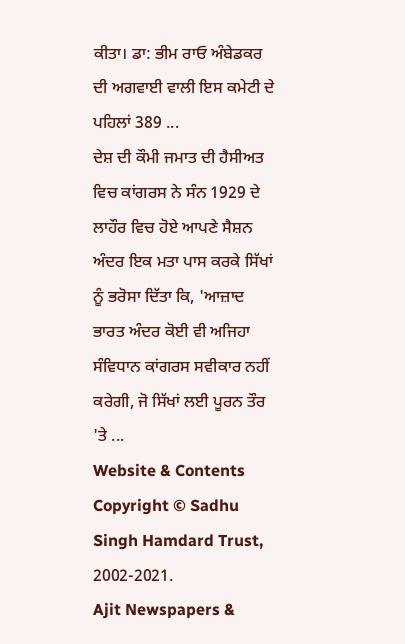ਕੀਤਾ। ਡਾ: ਭੀਮ ਰਾਓ ਅੰਬੇਡਕਰ ਦੀ ਅਗਵਾਈ ਵਾਲੀ ਇਸ ਕਮੇਟੀ ਦੇ ਪਹਿਲਾਂ 389 ...
ਦੇਸ਼ ਦੀ ਕੌਮੀ ਜਮਾਤ ਦੀ ਹੈਸੀਅਤ ਵਿਚ ਕਾਂਗਰਸ ਨੇ ਸੰਨ 1929 ਦੇ ਲਾਹੌਰ ਵਿਚ ਹੋਏ ਆਪਣੇ ਸੈਸ਼ਨ ਅੰਦਰ ਇਕ ਮਤਾ ਪਾਸ ਕਰਕੇ ਸਿੱਖਾਂ ਨੂੰ ਭਰੋਸਾ ਦਿੱਤਾ ਕਿ, 'ਆਜ਼ਾਦ ਭਾਰਤ ਅੰਦਰ ਕੋਈ ਵੀ ਅਜਿਹਾ ਸੰਵਿਧਾਨ ਕਾਂਗਰਸ ਸਵੀਕਾਰ ਨਹੀਂ ਕਰੇਗੀ, ਜੋ ਸਿੱਖਾਂ ਲਈ ਪੂਰਨ ਤੌਰ 'ਤੇ ...
Website & Contents Copyright © Sadhu Singh Hamdard Trust, 2002-2021.
Ajit Newspapers &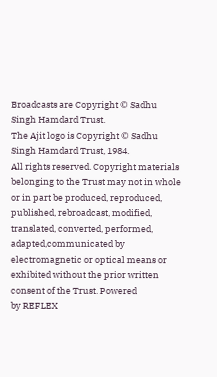Broadcasts are Copyright © Sadhu Singh Hamdard Trust.
The Ajit logo is Copyright © Sadhu Singh Hamdard Trust, 1984.
All rights reserved. Copyright materials belonging to the Trust may not in whole or in part be produced, reproduced, published, rebroadcast, modified, translated, converted, performed, adapted,communicated by electromagnetic or optical means or exhibited without the prior written consent of the Trust. Powered
by REFLEX